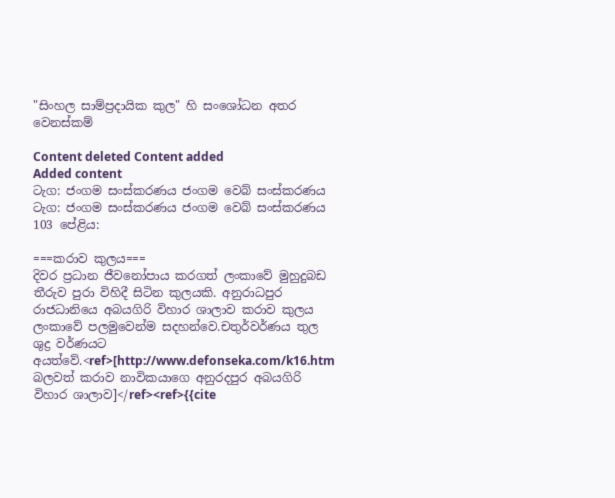"සිංහල සාම්ප්‍රදායික කුල" හි සංශෝධන අතර වෙනස්කම්

Content deleted Content added
Added content
ටැග: ජංගම සංස්කරණය ජංගම වෙබ් සංස්කරණය
ටැග: ජංගම සංස්කරණය ජංගම වෙබ් සංස්කරණය
103 පේළිය:

===කරාව කුලය===
දිවර ප්‍රධාන ජීවනෝපාය කරගත් ලංකාවේ මුහුදුබඩ තීරුව පුරා විහිදී සිටින කුලයකි. අනුරාධපුර රාජධානියෙ අබයගිරි විහාර ශාලාව කරාව කුලය ලංකාවේ පලමුවෙන්ම සදහන්වෙ.චතුර්වර්ණය තුල ශුද්‍ර වර්ණයට අයත්වේ.<ref>[http://www.defonseka.com/k16.htm බලවත් කරාව නාවිකයාගෙ අනුරදපුර අබයගිරි විහාර ශාලාව]</ref><ref>{{cite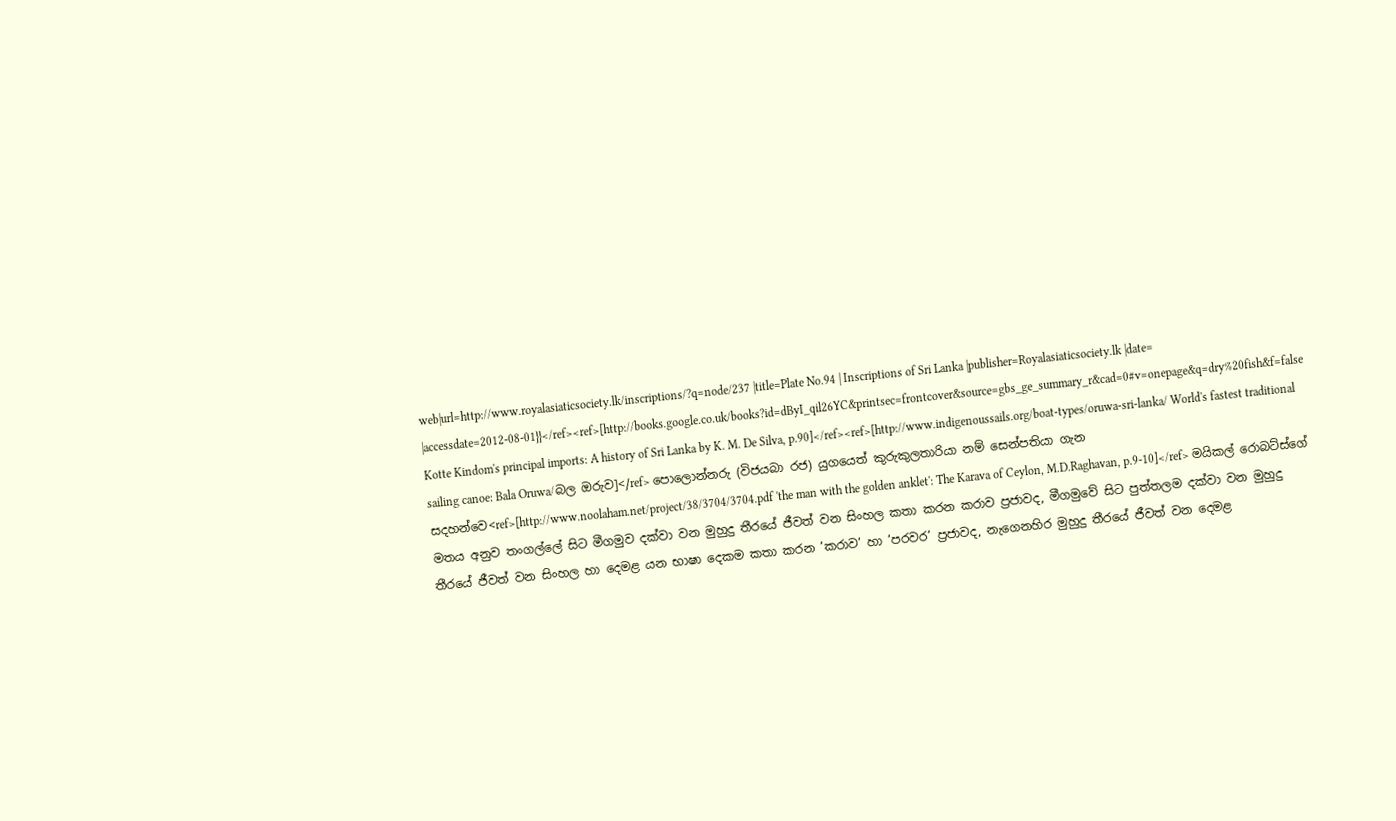web|url=http://www.royalasiaticsociety.lk/inscriptions/?q=node/237 |title=Plate No.94 | Inscriptions of Sri Lanka |publisher=Royalasiaticsociety.lk |date= |accessdate=2012-08-01}}</ref><ref>[http://books.google.co.uk/books?id=dByI_qil26YC&printsec=frontcover&source=gbs_ge_summary_r&cad=0#v=onepage&q=dry%20fish&f=false Kotte Kindom's principal imports: A history of Sri Lanka by K. M. De Silva, p.90]</ref><ref>[http://www.indigenoussails.org/boat-types/oruwa-sri-lanka/ World's fastest traditional sailing canoe: Bala Oruwa/බල ඔරුව]</ref> පොලොන්නරු (විජයබා රජ) යුගයෙත් කුරුකුලතාරියා නම් සෙන්පතියා ගැන සදහන්වෙ<ref>[http://www.noolaham.net/project/38/3704/3704.pdf 'the man with the golden anklet': The Karava of Ceylon, M.D.Raghavan, p.9-10]</ref> මයිකල් රොබට්ස්ගේ මතය අනුව තංගල්ලේ සිට මීගමුව දක්වා වන මුහුදු තීරයේ ජීවත් වන සිංහල කතා කරන කරාව ප්‍රජාවද, මීගමුවේ සිට පුත්තලම දක්වා වන මුහුදු තීරයේ ජීවත් වන සිංහල හා දෙමළ යන භාෂා දෙකම කතා කරන ‘කරාව’ හා ‘පරවර’ ප්‍රජාවද, නැගෙනහිර මුහුදු තීරයේ ජීවත් වන දෙමළ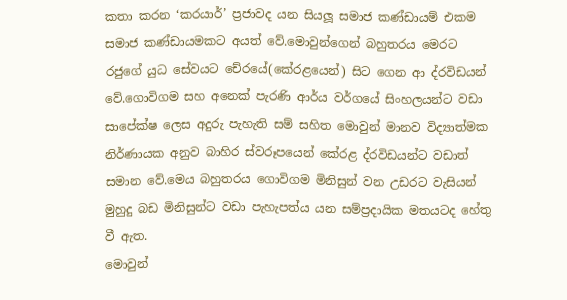කතා කරන ‘කරයාර්’ ප්‍රජාවද යන සියලූ සමාජ කණ්ඩායම් එකම සමාජ කණ්ඩායමකට අයත් වේ.මොවුන්ගෙන් බහුතරය මෙරට රජුගේ යුධ සේවයට චේරයේ(කේරළයෙන්) සිට ගෙන ආ ද්රවිඩයන් වේ.ගොවිගම සහ අනෙක් පැරණි ආර්ය වර්ගයේ සිංහලයන්ට වඩා සාපේක්ෂ ලෙස අදුරු පැහැති සම් සහිත මොවුන් මානව විද්‍යාත්මක නිර්ණායක අනුව බාහිර ස්වරූපයෙන් කේරළ ද්රවිඩයන්ට වඩාත් සමාන වේ.මෙය බහුතරය ගොවිගම මිනිසුන් වන උඩරට වැසියන් මුහුදු බඩ මිනිසුන්ට වඩා පැහැපත්ය යන සම්ප්‍රදායික මතයටද හේතු වී ඇත.
මොවුන්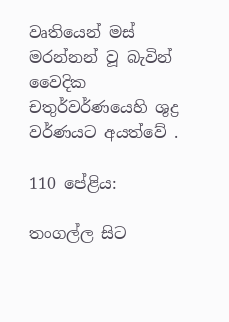වෘතියෙන් මස් මරන්නන් වූ බැවින් වෛදික චතුර්වර්ණයෙහි ශුද්‍ර වර්ණයට අයත්වේ .

110 පේළිය:

තංගල්ල සිට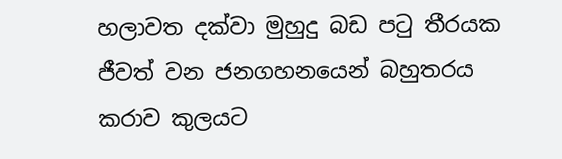හලාවත දක්වා මුහුදු බඩ පටු තීරයක ජීවත් වන ජනගහනයෙන් බහුතරය කරාව කුලයට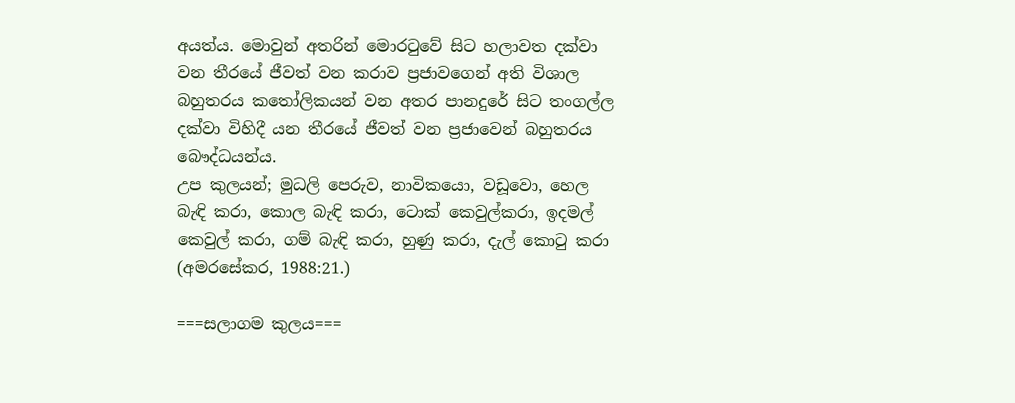අයත්ය. මොවුන් අතරින් මොරටුවේ සිට හලාවත දක්වා වන තීරයේ ජීවත් වන කරාව ප්‍රජාවගෙන් අති විශාල බහුතරය කතෝලිකයන් වන අතර පානදුරේ සිට තංගල්ල දක්වා විහිදී යන තීරයේ ජීවත් වන ප්‍රජාවෙන් බහුතරය බෞද්ධයන්ය.
උප කුලයන්; මුධලි පෙරුව, නාවිකයො, වඩූවො, හෙල බැඳි කරා, කොල බැඳි කරා, ටොක් කෙවුල්කරා, ඉදමල් කෙවුල් කරා, ගම් බැඳි කරා, හුණු කරා, දැල් කොටු කරා (අමරසේකර, 1988:21.)

===සලාගම කුලය===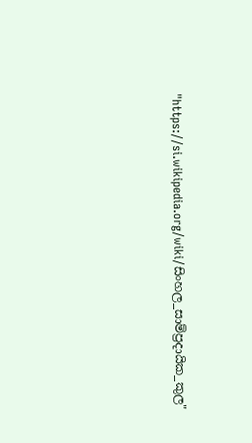"https://si.wikipedia.org/wiki/සිංහල_සාම්ප්‍රදායික_කුල"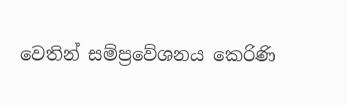වෙතින් සම්ප්‍රවේශනය කෙරිණි